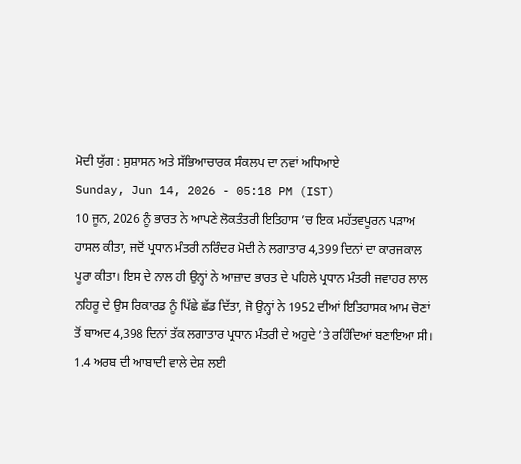ਮੋਦੀ ਯੁੱਗ : ਸੁਸ਼ਾਸਨ ਅਤੇ ਸੱਭਿਆਚਾਰਕ ਸੰਕਲਪ ਦਾ ਨਵਾਂ ਅਧਿਆਏ
Sunday, Jun 14, 2026 - 05:18 PM (IST)
10 ਜੂਨ, 2026 ਨੂੰ ਭਾਰਤ ਨੇ ਆਪਣੇ ਲੋਕਤੰਤਰੀ ਇਤਿਹਾਸ ’ਚ ਇਕ ਮਹੱਤਵਪੂਰਨ ਪੜਾਅ ਹਾਸਲ ਕੀਤਾ, ਜਦੋਂ ਪ੍ਰਧਾਨ ਮੰਤਰੀ ਨਰਿੰਦਰ ਮੋਦੀ ਨੇ ਲਗਾਤਾਰ 4,399 ਦਿਨਾਂ ਦਾ ਕਾਰਜਕਾਲ ਪੂਰਾ ਕੀਤਾ। ਇਸ ਦੇ ਨਾਲ ਹੀ ਉਨ੍ਹਾਂ ਨੇ ਆਜ਼ਾਦ ਭਾਰਤ ਦੇ ਪਹਿਲੇ ਪ੍ਰਧਾਨ ਮੰਤਰੀ ਜਵਾਹਰ ਲਾਲ ਨਹਿਰੂ ਦੇ ਉਸ ਰਿਕਾਰਡ ਨੂੰ ਪਿੱਛੇ ਛੱਡ ਦਿੱਤਾ, ਜੋ ਉਨ੍ਹਾਂ ਨੇ 1952 ਦੀਆਂ ਇਤਿਹਾਸਕ ਆਮ ਚੋਣਾਂ ਤੋਂ ਬਾਅਦ 4,398 ਦਿਨਾਂ ਤੱਕ ਲਗਾਤਾਰ ਪ੍ਰਧਾਨ ਮੰਤਰੀ ਦੇ ਅਹੁਦੇ ’ਤੇ ਰਹਿੰਦਿਆਂ ਬਣਾਇਆ ਸੀ। 1.4 ਅਰਬ ਦੀ ਆਬਾਦੀ ਵਾਲੇ ਦੇਸ਼ ਲਈ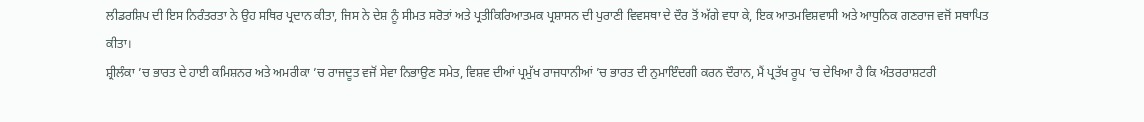ਲੀਡਰਸ਼ਿਪ ਦੀ ਇਸ ਨਿਰੰਤਰਤਾ ਨੇ ਉਹ ਸਥਿਰ ਪ੍ਰਦਾਨ ਕੀਤਾ, ਜਿਸ ਨੇ ਦੇਸ਼ ਨੂੰ ਸੀਮਤ ਸਰੋਤਾਂ ਅਤੇ ਪ੍ਰਤੀਕਿਰਿਆਤਮਕ ਪ੍ਰਸ਼ਾਸਨ ਦੀ ਪੁਰਾਣੀ ਵਿਵਸਥਾ ਦੇ ਦੌਰ ਤੋਂ ਅੱਗੇ ਵਧਾ ਕੇ, ਇਕ ਆਤਮਵਿਸ਼ਵਾਸੀ ਅਤੇ ਆਧੁਨਿਕ ਗਣਰਾਜ ਵਜੋਂ ਸਥਾਪਿਤ ਕੀਤਾ।
ਸ਼੍ਰੀਲੰਕਾ ’ਚ ਭਾਰਤ ਦੇ ਹਾਈ ਕਮਿਸ਼ਨਰ ਅਤੇ ਅਮਰੀਕਾ ’ਚ ਰਾਜਦੂਤ ਵਜੋਂ ਸੇਵਾ ਨਿਭਾਉਣ ਸਮੇਤ, ਵਿਸ਼ਵ ਦੀਆਂ ਪ੍ਰਮੁੱਖ ਰਾਜਧਾਨੀਆਂ ’ਚ ਭਾਰਤ ਦੀ ਨੁਮਾਇੰਦਗੀ ਕਰਨ ਦੌਰਾਨ, ਮੈਂ ਪ੍ਰਤੱਖ ਰੂਪ ’ਚ ਦੇਖਿਆ ਹੈ ਕਿ ਅੰਤਰਰਾਸ਼ਟਰੀ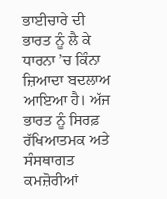ਭਾਈਚਾਰੇ ਦੀ ਭਾਰਤ ਨੂੰ ਲੈ ਕੇ ਧਾਰਨਾ ’ਚ ਕਿੰਨਾ ਜ਼ਿਆਦਾ ਬਦਲਾਅ ਆਇਆ ਹੈ। ਅੱਜ ਭਾਰਤ ਨੂੰ ਸਿਰਫ਼ ਰੱਖਿਆਤਮਕ ਅਤੇ ਸੰਸਥਾਗਤ ਕਮਜ਼ੋਰੀਆਂ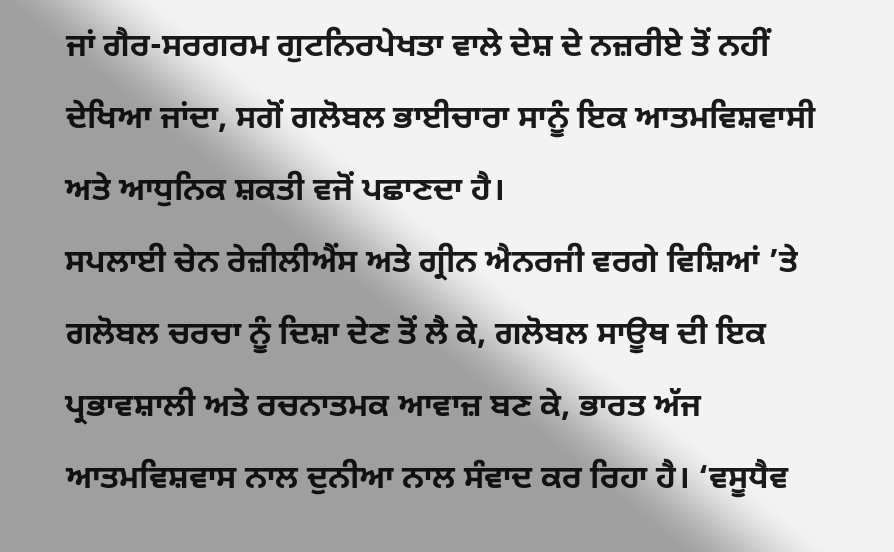ਜਾਂ ਗੈਰ-ਸਰਗਰਮ ਗੁਟਨਿਰਪੇਖਤਾ ਵਾਲੇ ਦੇਸ਼ ਦੇ ਨਜ਼ਰੀਏ ਤੋਂ ਨਹੀਂ ਦੇਖਿਆ ਜਾਂਦਾ, ਸਗੋਂ ਗਲੋਬਲ ਭਾਈਚਾਰਾ ਸਾਨੂੰ ਇਕ ਆਤਮਵਿਸ਼ਵਾਸੀ ਅਤੇ ਆਧੁਨਿਕ ਸ਼ਕਤੀ ਵਜੋਂ ਪਛਾਣਦਾ ਹੈ।
ਸਪਲਾਈ ਚੇਨ ਰੇਜ਼ੀਲੀਐਂਸ ਅਤੇ ਗ੍ਰੀਨ ਐਨਰਜੀ ਵਰਗੇ ਵਿਸ਼ਿਆਂ ’ਤੇ ਗਲੋਬਲ ਚਰਚਾ ਨੂੰ ਦਿਸ਼ਾ ਦੇਣ ਤੋਂ ਲੈ ਕੇ, ਗਲੋਬਲ ਸਾਊਥ ਦੀ ਇਕ ਪ੍ਰਭਾਵਸ਼ਾਲੀ ਅਤੇ ਰਚਨਾਤਮਕ ਆਵਾਜ਼ ਬਣ ਕੇ, ਭਾਰਤ ਅੱਜ ਆਤਮਵਿਸ਼ਵਾਸ ਨਾਲ ਦੁਨੀਆ ਨਾਲ ਸੰਵਾਦ ਕਰ ਰਿਹਾ ਹੈ। ‘ਵਸੂਧੈਵ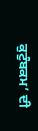ਕੁਟੁੰਬਕਮ’ ਦੀ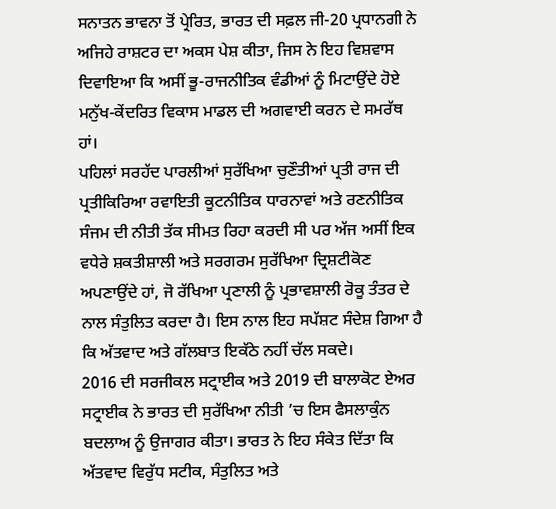ਸਨਾਤਨ ਭਾਵਨਾ ਤੋਂ ਪ੍ਰੇਰਿਤ, ਭਾਰਤ ਦੀ ਸਫ਼ਲ ਜੀ-20 ਪ੍ਰਧਾਨਗੀ ਨੇ ਅਜਿਹੇ ਰਾਸ਼ਟਰ ਦਾ ਅਕਸ ਪੇਸ਼ ਕੀਤਾ, ਜਿਸ ਨੇ ਇਹ ਵਿਸ਼ਵਾਸ ਦਿਵਾਇਆ ਕਿ ਅਸੀਂ ਭੂ-ਰਾਜਨੀਤਿਕ ਵੰਡੀਆਂ ਨੂੰ ਮਿਟਾਉਂਦੇ ਹੋਏ ਮਨੁੱਖ-ਕੇਂਦਰਿਤ ਵਿਕਾਸ ਮਾਡਲ ਦੀ ਅਗਵਾਈ ਕਰਨ ਦੇ ਸਮਰੱਥ ਹਾਂ।
ਪਹਿਲਾਂ ਸਰਹੱਦ ਪਾਰਲੀਆਂ ਸੁਰੱਖਿਆ ਚੁਣੌਤੀਆਂ ਪ੍ਰਤੀ ਰਾਜ ਦੀ ਪ੍ਰਤੀਕਿਰਿਆ ਰਵਾਇਤੀ ਕੂਟਨੀਤਿਕ ਧਾਰਨਾਵਾਂ ਅਤੇ ਰਣਨੀਤਿਕ ਸੰਜਮ ਦੀ ਨੀਤੀ ਤੱਕ ਸੀਮਤ ਰਿਹਾ ਕਰਦੀ ਸੀ ਪਰ ਅੱਜ ਅਸੀਂ ਇਕ ਵਧੇਰੇ ਸ਼ਕਤੀਸ਼ਾਲੀ ਅਤੇ ਸਰਗਰਮ ਸੁਰੱਖਿਆ ਦ੍ਰਿਸ਼ਟੀਕੋਣ ਅਪਣਾਉਂਦੇ ਹਾਂ, ਜੋ ਰੱਖਿਆ ਪ੍ਰਣਾਲੀ ਨੂੰ ਪ੍ਰਭਾਵਸ਼ਾਲੀ ਰੋਕੂ ਤੰਤਰ ਦੇ ਨਾਲ ਸੰਤੁਲਿਤ ਕਰਦਾ ਹੈ। ਇਸ ਨਾਲ ਇਹ ਸਪੱਸ਼ਟ ਸੰਦੇਸ਼ ਗਿਆ ਹੈ ਕਿ ਅੱਤਵਾਦ ਅਤੇ ਗੱਲਬਾਤ ਇਕੱਠੇ ਨਹੀਂ ਚੱਲ ਸਕਦੇ।
2016 ਦੀ ਸਰਜੀਕਲ ਸਟ੍ਰਾਈਕ ਅਤੇ 2019 ਦੀ ਬਾਲਾਕੋਟ ਏਅਰ ਸਟ੍ਰਾਈਕ ਨੇ ਭਾਰਤ ਦੀ ਸੁਰੱਖਿਆ ਨੀਤੀ ’ਚ ਇਸ ਫੈਸਲਾਕੁੰਨ ਬਦਲਾਅ ਨੂੰ ਉਜਾਗਰ ਕੀਤਾ। ਭਾਰਤ ਨੇ ਇਹ ਸੰਕੇਤ ਦਿੱਤਾ ਕਿ ਅੱਤਵਾਦ ਵਿਰੁੱਧ ਸਟੀਕ, ਸੰਤੁਲਿਤ ਅਤੇ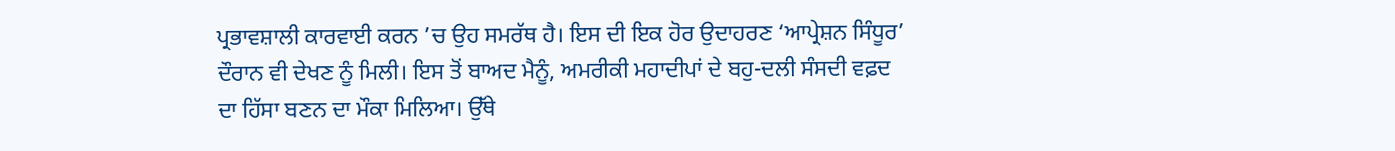ਪ੍ਰਭਾਵਸ਼ਾਲੀ ਕਾਰਵਾਈ ਕਰਨ ’ਚ ਉਹ ਸਮਰੱਥ ਹੈ। ਇਸ ਦੀ ਇਕ ਹੋਰ ਉਦਾਹਰਣ ‘ਆਪ੍ਰੇਸ਼ਨ ਸਿੰਧੂਰ’ ਦੌਰਾਨ ਵੀ ਦੇਖਣ ਨੂੰ ਮਿਲੀ। ਇਸ ਤੋਂ ਬਾਅਦ ਮੈਨੂੰ, ਅਮਰੀਕੀ ਮਹਾਦੀਪਾਂ ਦੇ ਬਹੁ-ਦਲੀ ਸੰਸਦੀ ਵਫ਼ਦ ਦਾ ਹਿੱਸਾ ਬਣਨ ਦਾ ਮੌਕਾ ਮਿਲਿਆ। ਉੱਥੇ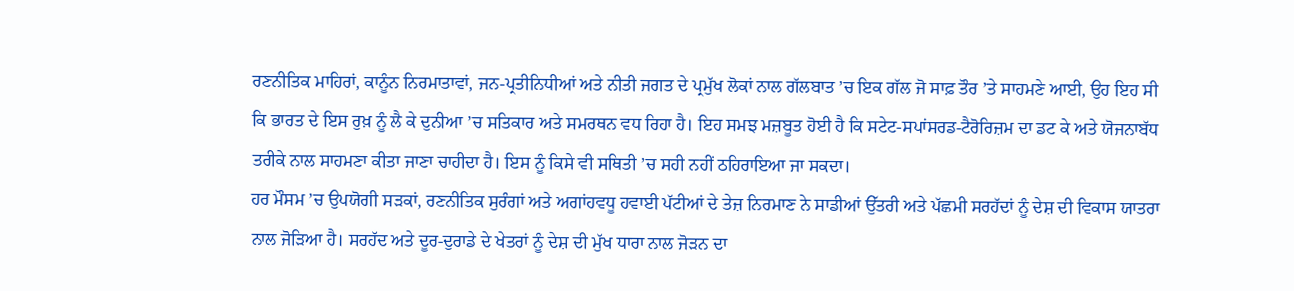ਰਣਨੀਤਿਕ ਮਾਹਿਰਾਂ, ਕਾਨੂੰਨ ਨਿਰਮਾਤਾਵਾਂ, ਜਨ-ਪ੍ਰਤੀਨਿਧੀਆਂ ਅਤੇ ਨੀਤੀ ਜਗਤ ਦੇ ਪ੍ਰਮੁੱਖ ਲੋਕਾਂ ਨਾਲ ਗੱਲਬਾਤ ’ਚ ਇਕ ਗੱਲ ਜੋ ਸਾਫ਼ ਤੌਰ ’ਤੇ ਸਾਹਮਣੇ ਆਈ, ਉਹ ਇਹ ਸੀ ਕਿ ਭਾਰਤ ਦੇ ਇਸ ਰੁਖ਼ ਨੂੰ ਲੈ ਕੇ ਦੁਨੀਆ ’ਚ ਸਤਿਕਾਰ ਅਤੇ ਸਮਰਥਨ ਵਧ ਰਿਹਾ ਹੈ। ਇਹ ਸਮਝ ਮਜ਼ਬੂਤ ਹੋਈ ਹੈ ਕਿ ਸਟੇਟ-ਸਪਾਂਸਰਡ-ਟੈਰੋਰਿਜ਼ਮ ਦਾ ਡਟ ਕੇ ਅਤੇ ਯੋਜਨਾਬੱਧ ਤਰੀਕੇ ਨਾਲ ਸਾਹਮਣਾ ਕੀਤਾ ਜਾਣਾ ਚਾਹੀਦਾ ਹੈ। ਇਸ ਨੂੰ ਕਿਸੇ ਵੀ ਸਥਿਤੀ ’ਚ ਸਹੀ ਨਹੀਂ ਠਹਿਰਾਇਆ ਜਾ ਸਕਦਾ।
ਹਰ ਮੌਸਮ ’ਚ ਉਪਯੋਗੀ ਸੜਕਾਂ, ਰਣਨੀਤਿਕ ਸੁਰੰਗਾਂ ਅਤੇ ਅਗਾਂਹਵਧੂ ਹਵਾਈ ਪੱਟੀਆਂ ਦੇ ਤੇਜ਼ ਨਿਰਮਾਣ ਨੇ ਸਾਡੀਆਂ ਉੱਤਰੀ ਅਤੇ ਪੱਛਮੀ ਸਰਹੱਦਾਂ ਨੂੰ ਦੇਸ਼ ਦੀ ਵਿਕਾਸ ਯਾਤਰਾ ਨਾਲ ਜੋੜਿਆ ਹੈ। ਸਰਹੱਦ ਅਤੇ ਦੂਰ-ਦੁਰਾਡੇ ਦੇ ਖੇਤਰਾਂ ਨੂੰ ਦੇਸ਼ ਦੀ ਮੁੱਖ ਧਾਰਾ ਨਾਲ ਜੋੜਨ ਦਾ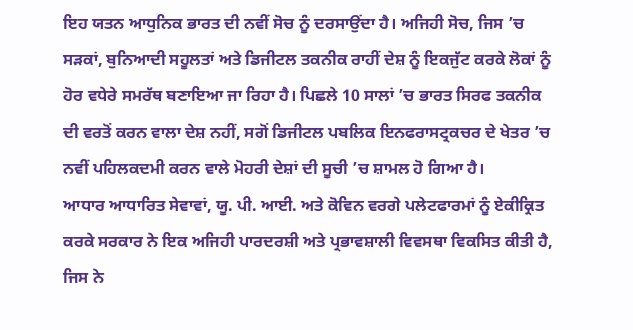ਇਹ ਯਤਨ ਆਧੁਨਿਕ ਭਾਰਤ ਦੀ ਨਵੀਂ ਸੋਚ ਨੂੰ ਦਰਸਾਉਂਦਾ ਹੈ। ਅਜਿਹੀ ਸੋਚ, ਜਿਸ ’ਚ ਸੜਕਾਂ, ਬੁਨਿਆਦੀ ਸਹੂਲਤਾਂ ਅਤੇ ਡਿਜੀਟਲ ਤਕਨੀਕ ਰਾਹੀਂ ਦੇਸ਼ ਨੂੰ ਇਕਜੁੱਟ ਕਰਕੇ ਲੋਕਾਂ ਨੂੰ ਹੋਰ ਵਧੇਰੇ ਸਮਰੱਥ ਬਣਾਇਆ ਜਾ ਰਿਹਾ ਹੈ। ਪਿਛਲੇ 10 ਸਾਲਾਂ ’ਚ ਭਾਰਤ ਸਿਰਫ ਤਕਨੀਕ ਦੀ ਵਰਤੋਂ ਕਰਨ ਵਾਲਾ ਦੇਸ਼ ਨਹੀਂ, ਸਗੋਂ ਡਿਜੀਟਲ ਪਬਲਿਕ ਇਨਫਰਾਸਟ੍ਰਕਚਰ ਦੇ ਖੇਤਰ ’ਚ ਨਵੀਂ ਪਹਿਲਕਦਮੀ ਕਰਨ ਵਾਲੇ ਮੋਹਰੀ ਦੇਸ਼ਾਂ ਦੀ ਸੂਚੀ ’ਚ ਸ਼ਾਮਲ ਹੋ ਗਿਆ ਹੈ।
ਆਧਾਰ ਆਧਾਰਿਤ ਸੇਵਾਵਾਂ, ਯੂ. ਪੀ. ਆਈ. ਅਤੇ ਕੋਵਿਨ ਵਰਗੇ ਪਲੇਟਫਾਰਮਾਂ ਨੂੰ ਏਕੀਕ੍ਰਿਤ ਕਰਕੇ ਸਰਕਾਰ ਨੇ ਇਕ ਅਜਿਹੀ ਪਾਰਦਰਸ਼ੀ ਅਤੇ ਪ੍ਰਭਾਵਸ਼ਾਲੀ ਵਿਵਸਥਾ ਵਿਕਸਿਤ ਕੀਤੀ ਹੈ, ਜਿਸ ਨੇ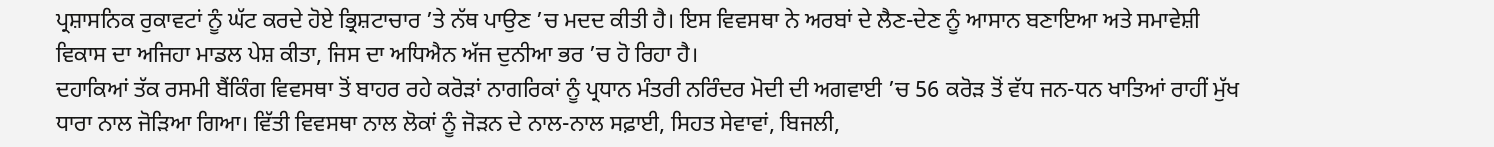ਪ੍ਰਸ਼ਾਸਨਿਕ ਰੁਕਾਵਟਾਂ ਨੂੰ ਘੱਟ ਕਰਦੇ ਹੋਏ ਭ੍ਰਿਸ਼ਟਾਚਾਰ ’ਤੇ ਨੱਥ ਪਾਉਣ ’ਚ ਮਦਦ ਕੀਤੀ ਹੈ। ਇਸ ਵਿਵਸਥਾ ਨੇ ਅਰਬਾਂ ਦੇ ਲੈਣ-ਦੇਣ ਨੂੰ ਆਸਾਨ ਬਣਾਇਆ ਅਤੇ ਸਮਾਵੇਸ਼ੀ ਵਿਕਾਸ ਦਾ ਅਜਿਹਾ ਮਾਡਲ ਪੇਸ਼ ਕੀਤਾ, ਜਿਸ ਦਾ ਅਧਿਐਨ ਅੱਜ ਦੁਨੀਆ ਭਰ ’ਚ ਹੋ ਰਿਹਾ ਹੈ।
ਦਹਾਕਿਆਂ ਤੱਕ ਰਸਮੀ ਬੈਂਕਿੰਗ ਵਿਵਸਥਾ ਤੋਂ ਬਾਹਰ ਰਹੇ ਕਰੋੜਾਂ ਨਾਗਰਿਕਾਂ ਨੂੰ ਪ੍ਰਧਾਨ ਮੰਤਰੀ ਨਰਿੰਦਰ ਮੋਦੀ ਦੀ ਅਗਵਾਈ ’ਚ 56 ਕਰੋੜ ਤੋਂ ਵੱਧ ਜਨ-ਧਨ ਖਾਤਿਆਂ ਰਾਹੀਂ ਮੁੱਖ ਧਾਰਾ ਨਾਲ ਜੋੜਿਆ ਗਿਆ। ਵਿੱਤੀ ਵਿਵਸਥਾ ਨਾਲ ਲੋਕਾਂ ਨੂੰ ਜੋੜਨ ਦੇ ਨਾਲ-ਨਾਲ ਸਫ਼ਾਈ, ਸਿਹਤ ਸੇਵਾਵਾਂ, ਬਿਜਲੀ,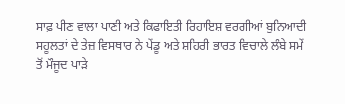ਸਾਫ਼ ਪੀਣ ਵਾਲਾ ਪਾਣੀ ਅਤੇ ਕਿਫਾਇਤੀ ਰਿਹਾਇਸ਼ ਵਰਗੀਆਂ ਬੁਨਿਆਦੀ ਸਹੂਲਤਾਂ ਦੇ ਤੇਜ਼ ਵਿਸਥਾਰ ਨੇ ਪੇਂਡੂ ਅਤੇ ਸ਼ਹਿਰੀ ਭਾਰਤ ਵਿਚਾਲੇ ਲੰਬੇ ਸਮੇਂ ਤੋਂ ਮੌਜੂਦ ਪਾੜੇ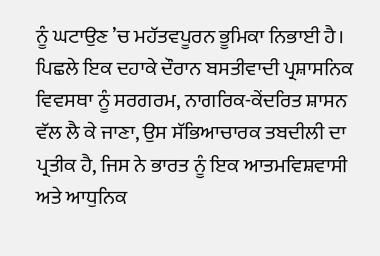ਨੂੰ ਘਟਾਉਣ ’ਚ ਮਹੱਤਵਪੂਰਨ ਭੂਮਿਕਾ ਨਿਭਾਈ ਹੈ।
ਪਿਛਲੇ ਇਕ ਦਹਾਕੇ ਦੌਰਾਨ ਬਸਤੀਵਾਦੀ ਪ੍ਰਸ਼ਾਸਨਿਕ ਵਿਵਸਥਾ ਨੂੰ ਸਰਗਰਮ, ਨਾਗਰਿਕ-ਕੇਂਦਰਿਤ ਸ਼ਾਸਨ ਵੱਲ ਲੈ ਕੇ ਜਾਣਾ, ਉਸ ਸੱਭਿਆਚਾਰਕ ਤਬਦੀਲੀ ਦਾ ਪ੍ਰਤੀਕ ਹੈ, ਜਿਸ ਨੇ ਭਾਰਤ ਨੂੰ ਇਕ ਆਤਮਵਿਸ਼ਵਾਸੀ ਅਤੇ ਆਧੁਨਿਕ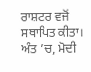ਰਾਸ਼ਟਰ ਵਜੋਂ ਸਥਾਪਿਤ ਕੀਤਾ। ਅੰਤ ’ਚ, ਮੋਦੀ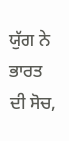ਯੁੱਗ ਨੇ ਭਾਰਤ ਦੀ ਸੋਚ,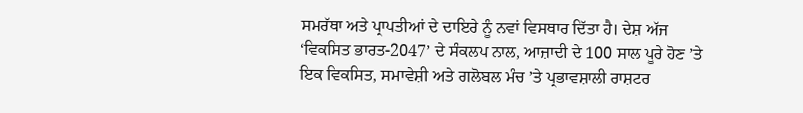ਸਮਰੱਥਾ ਅਤੇ ਪ੍ਰਾਪਤੀਆਂ ਦੇ ਦਾਇਰੇ ਨੂੰ ਨਵਾਂ ਵਿਸਥਾਰ ਦਿੱਤਾ ਹੈ। ਦੇਸ਼ ਅੱਜ ‘ਵਿਕਸਿਤ ਭਾਰਤ-2047’ ਦੇ ਸੰਕਲਪ ਨਾਲ, ਆਜ਼ਾਦੀ ਦੇ 100 ਸਾਲ ਪੂਰੇ ਹੋਣ ’ਤੇ ਇਕ ਵਿਕਸਿਤ, ਸਮਾਵੇਸ਼ੀ ਅਤੇ ਗਲੋਬਲ ਮੰਚ ’ਤੇ ਪ੍ਰਭਾਵਸ਼ਾਲੀ ਰਾਸ਼ਟਰ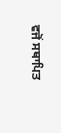ਵਜੋਂ ਸਥਾਪਿਤ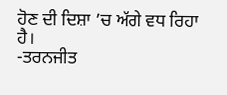ਹੋਣ ਦੀ ਦਿਸ਼ਾ ’ਚ ਅੱਗੇ ਵਧ ਰਿਹਾ ਹੈ।
-ਤਰਨਜੀਤ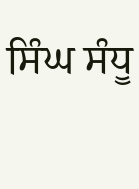ਸਿੰਘ ਸੰਧੂ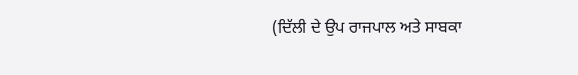(ਦਿੱਲੀ ਦੇ ਉਪ ਰਾਜਪਾਲ ਅਤੇ ਸਾਬਕਾ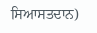ਸਿਆਸਤਦਾਨ)